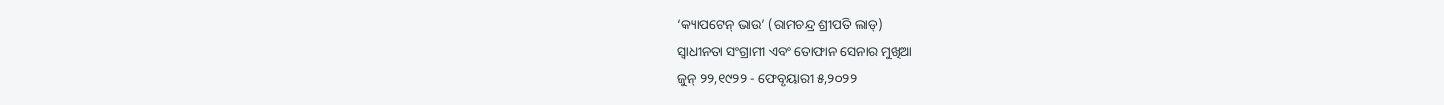‘କ୍ୟାପଟେନ୍ ଭାଉ’ (ରାମଚନ୍ଦ୍ର ଶ୍ରୀପତି ଲାଡ୍‌)
ସ୍ୱାଧୀନତା ସଂଗ୍ରାମୀ ଏବଂ ତୋଫାନ ସେନାର ମୁଖିଆ
ଜୁନ୍ ୨୨,୧୯୨୨ - ଫେବୃୟାରୀ ୫,୨୦୨୨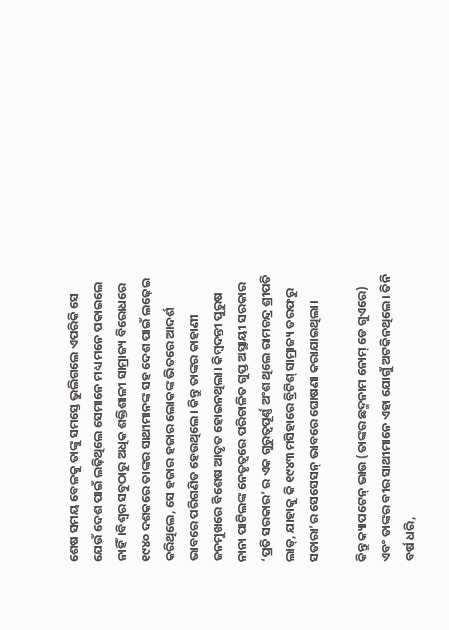ଶେଷ ସମୟ ବେଳକୁ ତାଙ୍କୁ ସମସ୍ତେ ଭୁଲିଗଲେ ଏପରିକି ସେ ଯେଉଁ ଦେଶ ପାଇଁ ଲଢ଼ିଥିଲେ ସେମାନେ ମଧ୍ୟ ମନେ ପକାଇଲେ ନାହିଁ।ବିଶ୍ୱର ସବୁଠାରୁ ଅଧିକ ଶକ୍ତିଶାଳୀ ସାମ୍ରାଜ୍ୟ ବିରୋଧରେ ୧୯୪୦ ଦଶକରେ ତାଙ୍କର ସାଥୀମାନଙ୍କ ସହ ଦେଶ ପାଇଁ ଲଢ଼େଇ କରିଥିଲେ, ସେ ହଜାର ହଜାର ଲୋକଙ୍କ ଭିତରେ ଆଦର୍ଶ ଭାବରେ ପରିଗଣିତ ହେଉଥିଲେ। କିନ୍ତୁ ତାଙ୍କର କାହାଣୀ ଜନମୁଖରେ ବିଶେଷ ଆଦୃତ ହୋଇନଥିଲା। କିମ୍ବଦନ୍ତୀ ପୁରୁଷ ନାନା ପାଟିଲଙ୍କ ନେତୃତ୍ୱରେ ପରିଚାଳିତ ଗୁପ୍ତ ଅସ୍ଥାୟୀ ସରକାର ‘ପ୍ରତି ସରକାର’ ର ଏକ ଗୁରୁତ୍ୱପୂର୍ଣ୍ଣ ଅଂଶ ଥିଲେ ରାମଚନ୍ଦ୍ର ଶ୍ରୀପତି ଲାଡ୍, ଯାହାକୁ କି ୧୯୪୩ ମସିହାରେ ବ୍ରିଟିଶ୍ ସାମ୍ରାଜ୍ୟ ତରଫରୁ ସତାରା’ର ସେସେସନ୍ ଭାବରେ ଘୋଷଣା କରାଯାଇଥିଲା।

କିନ୍ତୁ କ୍ୟାପଟେନ୍ ଭାଉ (ତାଙ୍କର ଛଦ୍ମନାମ ନୋମ୍ ଡେ ଗୁଏରେ) ଏବଂ ତାଙ୍କର ବୀର ସାଥୀମାନେ ଏହା ଯୋଗୁଁ ଅଟକିନଥିଲେ। ତିନି ବର୍ଷ ଧରି,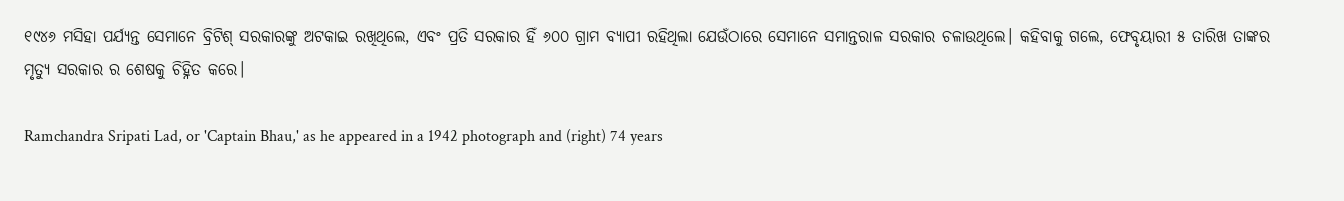୧୯୪୬ ମସିହା ପର୍ଯ୍ୟନ୍ତ ସେମାନେ ବ୍ରିଟିଶ୍ ସରକାରଙ୍କୁ ଅଟକାଇ ରଖିଥିଲେ, ଏବଂ ପ୍ରତି ସରକାର ହିଁ ୬୦୦ ଗ୍ରାମ ବ୍ୟାପୀ ରହିଥିଲା ଯେଉଁଠାରେ ସେମାନେ ସମାନ୍ତରାଳ ସରକାର ଚଳାଉଥିଲେ। କହିବାକୁ ଗଲେ, ଫେବୃୟାରୀ ୫ ତାରିଖ ତାଙ୍କର ମୃତ୍ୟୁ ସରକାର ର ଶେଷକୁ ଚିହ୍ନିତ କରେ।

Ramchandra Sripati Lad, or 'Captain Bhau,' as he appeared in a 1942 photograph and (right) 74 years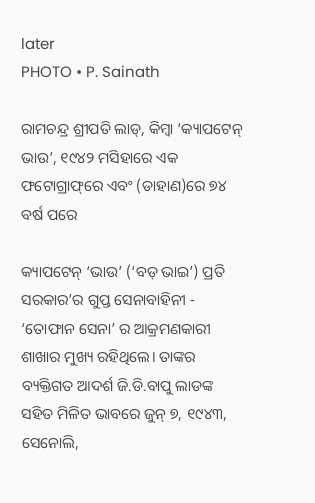later
PHOTO • P. Sainath

ରାମଚନ୍ଦ୍ର ଶ୍ରୀପତି ଲାଡ୍‌, କିମ୍ବା ‘କ୍ୟାପଟେନ୍ ଭାଉ’, ୧୯୪୨ ମସିହାରେ ଏକ ଫଟୋଗ୍ରାଫ୍‌ରେ ଏବଂ (ଡାହାଣ)ରେ ୭୪ ବର୍ଷ ପରେ

କ୍ୟାପଟେନ୍ ‘ଭାଉ’ (‘ବଡ଼ ଭାଇ’) ପ୍ରତି ସରକାର’ର ଗୁପ୍ତ ସେନାବାହିନୀ - ‘ତୋଫାନ ସେନା’ ର ଆକ୍ରମଣକାରୀ ଶାଖାର ମୁଖ୍ୟ ରହିଥିଲେ। ତାଙ୍କର ବ୍ୟକ୍ତିଗତ ଆଦର୍ଶ ଜି.ଡି.ବାପୁ ଲାଡଙ୍କ ସହିତ ମିଳିତ ଭାବରେ ଜୁନ୍ ୭, ୧୯୪୩, ସେନୋଲି,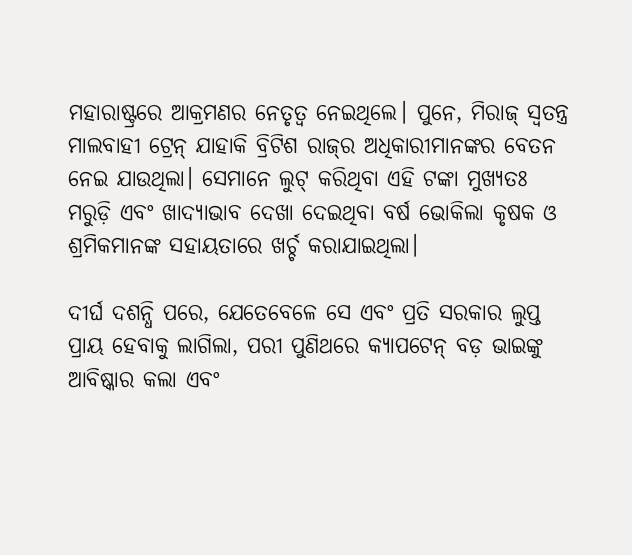ମହାରାଷ୍ଟ୍ରରେ ଆକ୍ରମଣର ନେତୃତ୍ୱ ନେଇଥିଲେ। ପୁନେ, ମିରାଜ୍ ସ୍ୱତନ୍ତ୍ର ମାଲବାହୀ ଟ୍ରେନ୍ ଯାହାକି ବ୍ରିଟିଶ ରାଜ୍‌ର ଅଧିକାରୀମାନଙ୍କର ବେତନ ନେଇ ଯାଉଥିଲା। ସେମାନେ ଲୁଟ୍ କରିଥିବା ଏହି ଟଙ୍କା ମୁଖ୍ୟତଃ ମରୁଡ଼ି ଏବଂ ଖାଦ୍ୟାଭାବ ଦେଖା ଦେଇଥିବା ବର୍ଷ ଭୋକିଲା କୃଷକ ଓ ଶ୍ରମିକମାନଙ୍କ ସହାୟତାରେ ଖର୍ଚ୍ଚ କରାଯାଇଥିଲା।

ଦୀର୍ଘ ଦଶନ୍ଧି ପରେ, ଯେତେବେଳେ ସେ ଏବଂ ପ୍ରତି ସରକାର ଲୁପ୍ତ ପ୍ରାୟ ହେବାକୁ ଲାଗିଲା, ପରୀ ପୁଣିଥରେ କ୍ୟାପଟେନ୍‌ ବଡ଼ ଭାଇଙ୍କୁ ଆବିଷ୍କାର କଲା ଏବଂ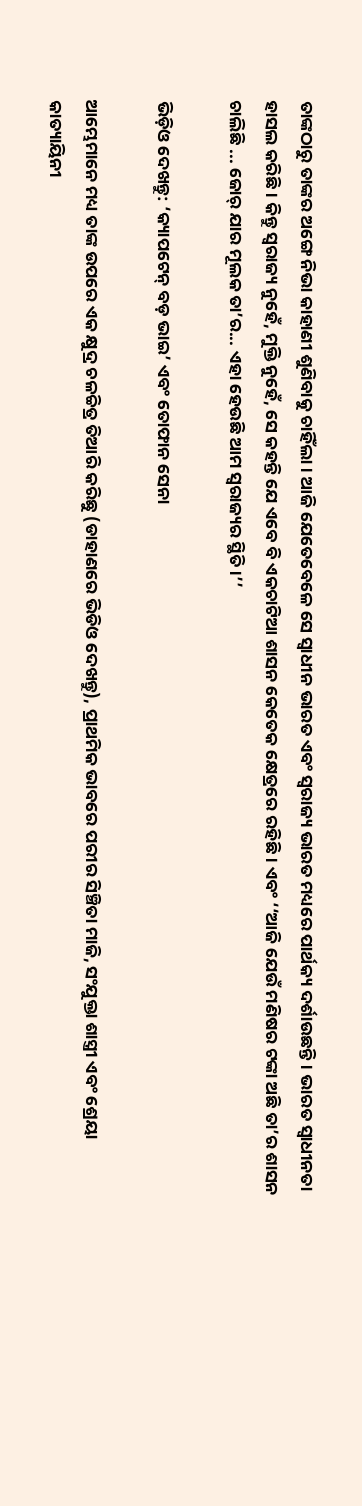ତାଙ୍କଠାରୁ ତାଙ୍କର ଅଙ୍ଗେ ନିଭା କାହାଣୀ ଶୁଣିବାକୁ ଚାହିଁଲା। ଆଜି ଯେତେବେଳେ ସେ ସ୍ୱାଧୀନ ଭାରତ ଏବଂ ସ୍ୱରାଜ୍ୟ ଭାରତ ମଧ୍ୟରେ ପାର୍ଥକ୍ୟ ଦର୍ଶାଉଛନ୍ତି। ଭାରତ ସ୍ୱାଧୀନତା ହାସଲ କରିଛି। କିନ୍ତୁ ସ୍ୱରାଜ୍ୟ ନୁହେଁ, ମୁକ୍ତି ନୁହେଁ, ସେ କହନ୍ତି ଯେ ଏବେ ବି ଏକଚାଟିଆ ଶାସନ କେତେକ କ୍ଷେତ୍ରରେ ରହିଛି। ଏବଂ ‘‘ଆଜି ଯେଉଁ ମଣିଷର ଟଙ୍କା ଅଛି ତା’ର ଶାସନ ଚାଲିଛି ... ଜୋର୍ ଯାର ମୂଲକ ତା’ର... ଏହା ହେଉଛି ଆମ ସ୍ୱରାଜ୍ୟର ସ୍ଥିତି।’’

ଭିଡ଼ିଓ ଦେଖନ୍ତୁ: ‘କ୍ୟାପଟେନ୍ ବଡ଼ ଭାଇ’ ଏବଂ ତୋଫାନ ସେନା

ଆମ୍ଭେମାନେ ମଧ୍ୟ ତାଙ୍କ ଉପରେ ଏକ କ୍ଷୁଦ୍ର ଚଳଚ୍ଚିତ୍ର ତିଆରି କରିଛୁ (ଡାହାଣରେ ଭିଡିଓ ଦେଖନ୍ତୁ), ପ୍ରାଥମିକ ଭାବରେ ପରୀର ସିଞ୍ଚିତା ମାଜି, ସଂଯୁକ୍ତା ଶାସ୍ତ୍ରୀ ଏବଂ ଶ୍ରେୟା କାତ୍ୟାୟିନୀ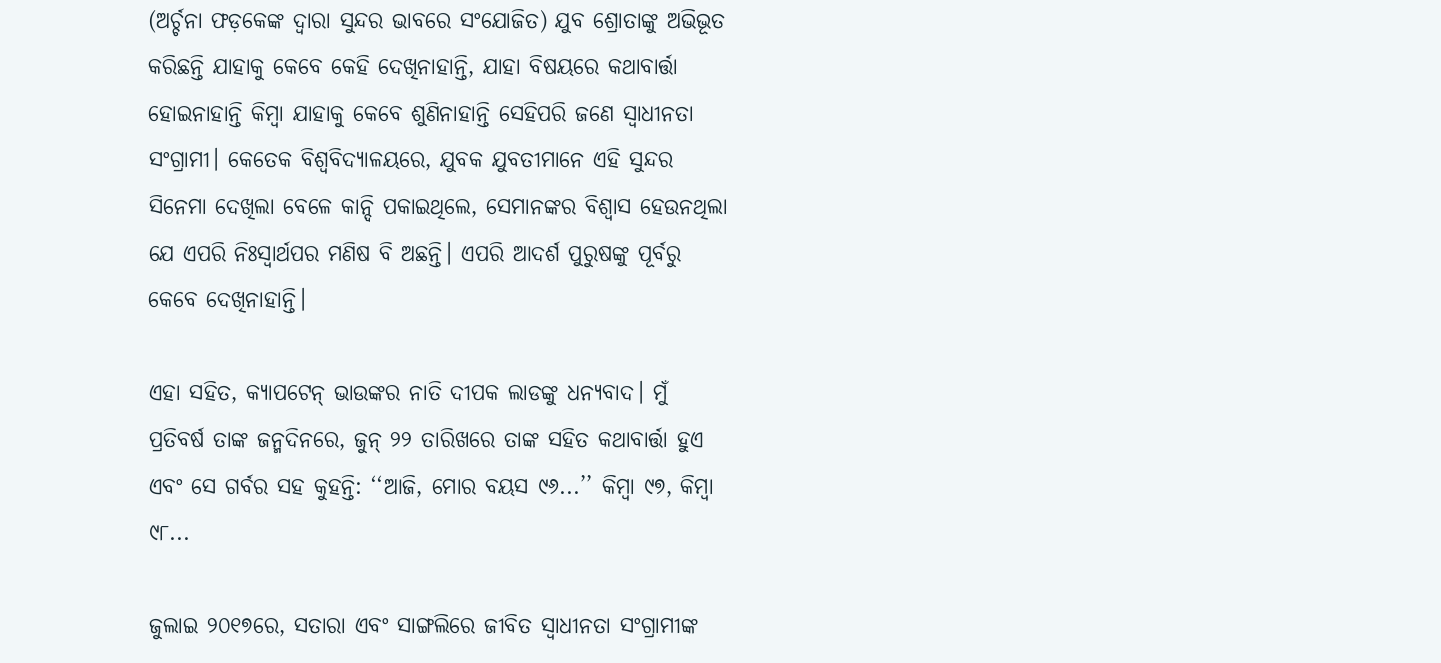(ଅର୍ଚ୍ଚନା ଫଡ଼କେଙ୍କ ଦ୍ୱାରା ସୁନ୍ଦର ଭାବରେ ସଂଯୋଜିତ) ଯୁବ ଶ୍ରୋତାଙ୍କୁ ଅଭିଭୂତ କରିଛନ୍ତି ଯାହାକୁ କେବେ କେହି ଦେଖିନାହାନ୍ତି, ଯାହା ବିଷୟରେ କଥାବାର୍ତ୍ତା ହୋଇନାହାନ୍ତି କିମ୍ବା ଯାହାକୁ କେବେ ଶୁଣିନାହାନ୍ତି ସେହିପରି ଜଣେ ସ୍ୱାଧୀନତା ସଂଗ୍ରାମୀ। କେତେକ ବିଶ୍ୱବିଦ୍ୟାଳୟରେ, ଯୁବକ ଯୁବତୀମାନେ ଏହି ସୁନ୍ଦର ସିନେମା ଦେଖିଲା ବେଳେ କାନ୍ଦି ପକାଇଥିଲେ, ସେମାନଙ୍କର ବିଶ୍ୱାସ ହେଉନଥିଲା ଯେ ଏପରି ନିଃସ୍ୱାର୍ଥପର ମଣିଷ ବି ଅଛନ୍ତି। ଏପରି ଆଦର୍ଶ ପୁରୁଷଙ୍କୁ ପୂର୍ବରୁ କେବେ ଦେଖିନାହାନ୍ତି।

ଏହା ସହିତ, କ୍ୟାପଟେନ୍ ଭାଉଙ୍କର ନାତି ଦୀପକ ଲାଡଙ୍କୁ ଧନ୍ୟବାଦ। ମୁଁ ପ୍ରତିବର୍ଷ ତାଙ୍କ ଜନ୍ମଦିନରେ, ଜୁନ୍ ୨୨ ତାରିଖରେ ତାଙ୍କ ସହିତ କଥାବାର୍ତ୍ତା ହୁଏ ଏବଂ ସେ ଗର୍ବର ସହ କୁହନ୍ତି: ‘‘ଆଜି, ମୋର ବୟସ ୯୬...’’ କିମ୍ବା ୯୭, କିମ୍ବା ୯୮...

ଜୁଲାଇ ୨୦୧୭ରେ, ସତାରା ଏବଂ ସାଙ୍ଗଲିରେ ଜୀବିତ ସ୍ୱାଧୀନତା ସଂଗ୍ରାମୀଙ୍କ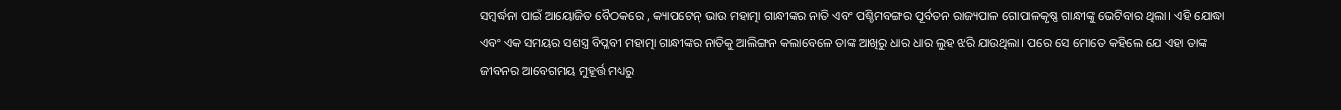ସମ୍ବର୍ଦ୍ଧନା ପାଇଁ ଆୟୋଜିତ ବୈଠକରେ , କ୍ୟାପଟେନ୍ ଭାଉ ମହାତ୍ମା ଗାନ୍ଧୀଙ୍କର ନାତି ଏବଂ ପଶ୍ଚିମବଙ୍ଗର ପୂର୍ବତନ ରାଜ୍ୟପାଳ ଗୋପାଳକୃଷ୍ଣ ଗାନ୍ଧୀଙ୍କୁ ଭେଟିବାର ଥିଲା। ଏହି ଯୋଦ୍ଧା ଏବଂ ଏକ ସମୟର ସଶସ୍ତ୍ର ବିପ୍ଳବୀ ମହାତ୍ମା ଗାନ୍ଧୀଙ୍କର ନାତିକୁ ଆଲିଙ୍ଗନ କଲାବେଳେ ତାଙ୍କ ଆଖିରୁ ଧାର ଧାର ଲୁହ ଝରି ଯାଉଥିଲା। ପରେ ସେ ମୋତେ କହିଲେ ଯେ ଏହା ତାଙ୍କ ଜୀବନର ଆବେଗମୟ ମୁହୂର୍ତ୍ତ ମଧ୍ୟରୁ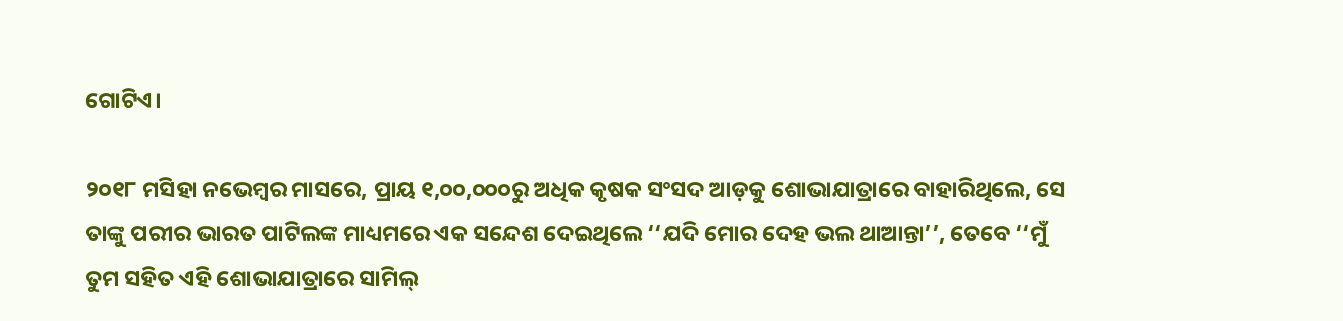ଗୋଟିଏ।

୨୦୧୮ ମସିହା ନଭେମ୍ବର ମାସରେ, ପ୍ରାୟ ୧,୦୦,୦୦୦ରୁ ଅଧିକ କୃଷକ ସଂସଦ ଆଡ଼କୁ ଶୋଭାଯାତ୍ରାରେ ବାହାରିଥିଲେ, ସେ ତାଙ୍କୁ ପରୀର ଭାରତ ପାଟିଲଙ୍କ ମାଧ୍ୟମରେ ଏକ ସନ୍ଦେଶ ଦେଇଥିଲେ ‘‘ଯଦି ମୋର ଦେହ ଭଲ ଥାଆନ୍ତା’’, ତେବେ ‘‘ମୁଁ ତୁମ ସହିତ ଏହି ଶୋଭାଯାତ୍ରାରେ ସାମିଲ୍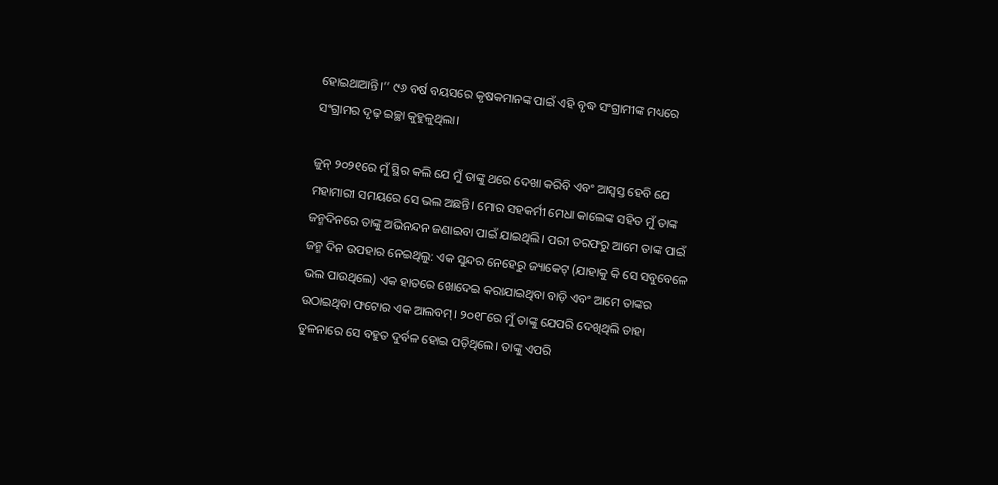ହୋଇଥାଆନ୍ତି।’’ ୯୬ ବର୍ଷ ବୟସରେ କୃଷକମାନଙ୍କ ପାଇଁ ଏହି ବୃଦ୍ଧ ସଂଗ୍ରାମୀଙ୍କ ମଧ୍ୟରେ ସଂଗ୍ରାମର ଦୃଢ଼ ଇଚ୍ଛା କୁହୁଳୁଥିଲା।

ଜୁନ୍ ୨୦୨୧ରେ ମୁଁ ସ୍ଥିର କଲି ଯେ ମୁଁ ତାଙ୍କୁ ଥରେ ଦେଖା କରିବି ଏବଂ ଆସ୍ୱସ୍ତ ହେବି ଯେ ମହାମାରୀ ସମୟରେ ସେ ଭଲ ଅଛନ୍ତି। ମୋର ସହକର୍ମୀ ମେଧା କାଲେଙ୍କ ସହିତ ମୁଁ ତାଙ୍କ ଜନ୍ମଦିନରେ ତାଙ୍କୁ ଅଭିନନ୍ଦନ ଜଣାଇବା ପାଇଁ ଯାଇଥିଲି। ପରୀ ତରଫରୁ ଆମେ ତାଙ୍କ ପାଇଁ ଜନ୍ମ ଦିନ ଉପହାର ନେଇଥିଲୁ: ଏକ ସୁନ୍ଦର ନେହେରୁ ଜ୍ୟାକେଟ୍ (ଯାହାକୁ କି ସେ ସବୁବେଳେ ଭଲ ପାଉଥିଲେ) ଏକ ହାତରେ ଖୋଦେଇ କରାଯାଇଥିବା ବାଡ଼ି ଏବଂ ଆମେ ତାଙ୍କର ଉଠାଇଥିବା ଫଟୋର ଏକ ଆଲବମ୍। ୨୦୧୮ରେ ମୁଁ ତାଙ୍କୁ ଯେପରି ଦେଖିଥିଲି ତାହା ତୁଳନାରେ ସେ ବହୁତ ଦୁର୍ବଳ ହୋଇ ପଡ଼ିଥିଲେ। ତାଙ୍କୁ ଏପରି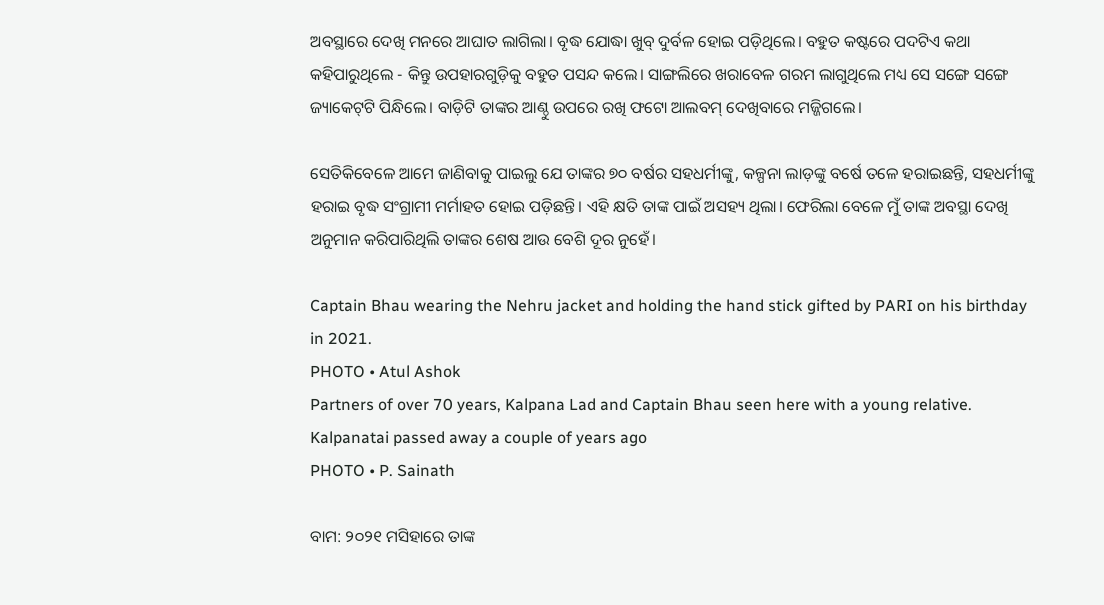ଅବସ୍ଥାରେ ଦେଖି ମନରେ ଆଘାତ ଲାଗିଲା। ବୃଦ୍ଧ ଯୋଦ୍ଧା ଖୁବ୍ ଦୁର୍ବଳ ହୋଇ ପଡ଼ିଥିଲେ। ବହୁତ କଷ୍ଟରେ ପଦଟିଏ କଥା କହିପାରୁଥିଲେ - କିନ୍ତୁ ଉପହାରଗୁଡ଼ିକୁ ବହୁତ ପସନ୍ଦ କଲେ। ସାଙ୍ଗଲିରେ ଖରାବେଳ ଗରମ ଲାଗୁଥିଲେ ମଧ୍ୟ ସେ ସଙ୍ଗେ ସଙ୍ଗେ ଜ୍ୟାକେଟ୍‌ଟି ପିନ୍ଧିଲେ। ବାଡ଼ିଟି ତାଙ୍କର ଆଣ୍ଠୁ ଉପରେ ରଖି ଫଟୋ ଆଲବମ୍ ଦେଖିବାରେ ମଜ୍ଜିଗଲେ।

ସେତିକିବେଳେ ଆମେ ଜାଣିବାକୁ ପାଇଲୁ ଯେ ତାଙ୍କର ୭୦ ବର୍ଷର ସହଧର୍ମୀଙ୍କୁ, କଳ୍ପନା ଲାଡ଼ଙ୍କୁ ବର୍ଷେ ତଳେ ହରାଇଛନ୍ତି, ସହଧର୍ମୀଙ୍କୁ ହରାଇ ବୃଦ୍ଧ ସଂଗ୍ରାମୀ ମର୍ମାହତ ହୋଇ ପଡ଼ିଛନ୍ତି। ଏହି କ୍ଷତି ତାଙ୍କ ପାଇଁ ଅସହ୍ୟ ଥିଲା। ଫେରିଲା ବେଳେ ମୁଁ ତାଙ୍କ ଅବସ୍ଥା ଦେଖି ଅନୁମାନ କରିପାରିଥିଲି ତାଙ୍କର ଶେଷ ଆଉ ବେଶି ଦୂର ନୁହେଁ।

Captain Bhau wearing the Nehru jacket and holding the hand stick gifted by PARI on his birthday in 2021.
PHOTO • Atul Ashok
Partners of over 70 years, Kalpana Lad and Captain Bhau seen here with a young relative. Kalpanatai passed away a couple of years ago
PHOTO • P. Sainath

ବାମ: ୨୦୨୧ ମସିହାରେ ତାଙ୍କ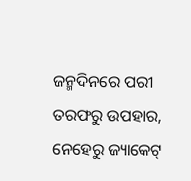ଜନ୍ମଦିନରେ ପରୀ ତରଫରୁ ଉପହାର, ନେହେରୁ ଜ୍ୟାକେଟ୍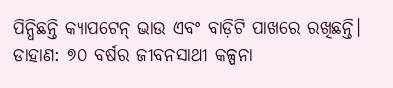ପିନ୍ଧିଛନ୍ତି କ୍ୟାପଟେନ୍ ଭାଉ ଏବଂ ବାଡ଼ିଟି ପାଖରେ ରଖିଛନ୍ତି। ଡାହାଣ: ୭୦ ବର୍ଷର ଜୀବନସାଥୀ କଳ୍ପନା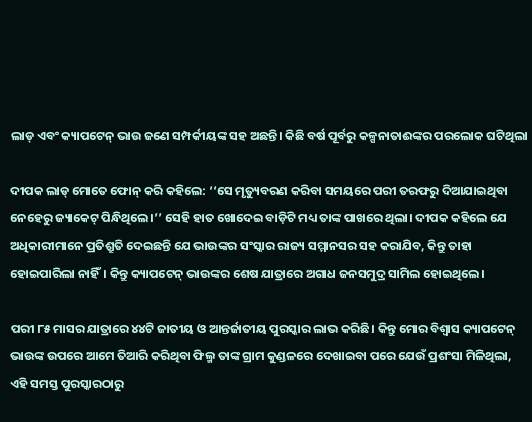ଲାଡ୍‌ ଏବଂ କ୍ୟାପଟେନ୍ ଭାଉ ଜଣେ ସମ୍ପର୍କୀୟଙ୍କ ସହ ଅଛନ୍ତି। କିଛି ବର୍ଷ ପୂର୍ବରୁ କଳ୍ପନାତାଈଙ୍କର ପରଲୋକ ଘଟିଥିଲା

ଦୀପକ ଲାଡ୍ ମୋତେ ଫୋନ୍ କରି କହିଲେ: ‘‘ସେ ମୃତ୍ୟୁବରଣ କରିବା ସମୟରେ ପରୀ ତରଫରୁ ଦିଆଯାଇଥିବା ନେହେରୁ ଜ୍ୟାକେଟ୍‌ ପିନ୍ଧିଥିଲେ।’’ ସେହି ହାତ ଖୋଦେଇ ବାଡ଼ିଟି ମଧ୍ୟ ତାଙ୍କ ପାଖରେ ଥିଲା। ଦୀପକ କହିଲେ ଯେ ଅଧିକାରୀମାନେ ପ୍ରତିଶ୍ରୁତି ଦେଇଛନ୍ତି ଯେ ଭାଉଙ୍କର ସଂସ୍କାର ରାଜ୍ୟ ସମ୍ମାନସର ସହ କରାଯିବ, କିନ୍ତୁ ତାହା ହୋଇପାରିଲା ନାହିଁ। କିନ୍ତୁ କ୍ୟାପଟେନ୍ ଭାଉଙ୍କର ଶେଷ ଯାତ୍ରାରେ ଅଗାଧ ଜନସମୁଦ୍ର ସାମିଲ ହୋଇଥିଲେ।

ପରୀ ୮୫ ମାସର ଯାତ୍ରାରେ ୪୪ଟି ଜାତୀୟ ଓ ଆନ୍ତର୍ଜାତୀୟ ପୁରସ୍କାର ଲାଭ କରିଛି। କିନ୍ତୁ ମୋର ବିଶ୍ୱାସ କ୍ୟାପଟେନ୍ ଭାଉଙ୍କ ଉପରେ ଆମେ ତିଆରି କରିଥିବା ଫିଲ୍ମ ତାଙ୍କ ଗ୍ରାମ କୁଣ୍ଡଳରେ ଦେଖାଇବା ପରେ ଯେଉଁ ପ୍ରଶଂସା ମିଳିଥିଲା, ଏହି ସମସ୍ତ ପୁରସ୍କାରଠାରୁ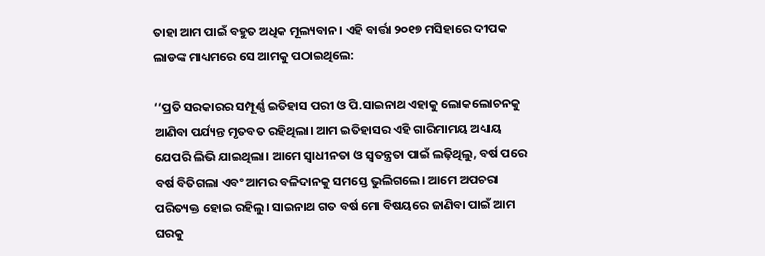ତାହା ଆମ ପାଇଁ ବହୁତ ଅଧିକ ମୂଲ୍ୟବାନ। ଏହି ବାର୍ତ୍ତା ୨୦୧୭ ମସିହାରେ ଦୀପକ ଲାଡଙ୍କ ମାଧ୍ୟମରେ ସେ ଆମକୁ ପଠାଇଥିଲେ:

‘‘ପ୍ରତି ସରକାରର ସମ୍ପୂର୍ଣ୍ଣ ଇତିହାସ ପରୀ ଓ ପି.ସାଇନାଥ ଏହାକୁ ଲୋକଲୋଚନକୁ ଆଣିବା ପର୍ଯ୍ୟନ୍ତ ମୃତବତ ରହିଥିଲା। ଆମ ଇତିହାସର ଏହି ଗାରିମାମୟ ଅଧ୍ୟାୟ ଯେପରି ଲିଭି ଯାଇଥିଲା। ଆମେ ସ୍ୱାଧୀନତା ଓ ସ୍ୱତନ୍ତ୍ରତା ପାଇଁ ଲଢ଼ିଥିଲୁ, ବର୍ଷ ପରେ ବର୍ଷ ବିତିଗଲା ଏବଂ ଆମର ବଳିଦାନକୁ ସମସ୍ତେ ଭୁଲିଗଲେ। ଆମେ ଅପଚରା ପରିତ୍ୟକ୍ତ ହୋଇ ରହିଲୁ। ସାଇନାଥ ଗତ ବର୍ଷ ମୋ ବିଷୟରେ ଜାଣିବା ପାଇଁ ଆମ ଘରକୁ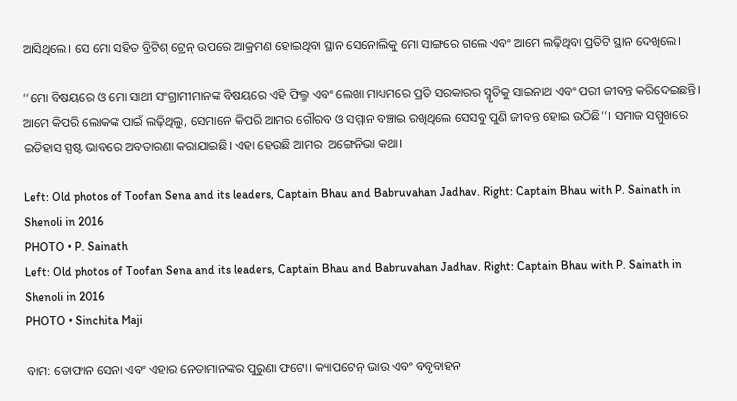ଆସିଥିଲେ। ସେ ମୋ ସହିତ ବ୍ରିଟିଶ୍ ଟ୍ରେନ୍ ଉପରେ ଆକ୍ରମଣ ହୋଇଥିବା ସ୍ଥାନ ସେନୋଲିକୁ ମୋ ସାଙ୍ଗରେ ଗଲେ ଏବଂ ଆମେ ଲଢ଼ିଥିବା ପ୍ରତିଟି ସ୍ଥାନ ଦେଖିଲେ।

‘‘ମୋ ବିଷୟରେ ଓ ମୋ ସାଥୀ ସଂଗ୍ରାମୀମାନଙ୍କ ବିଷୟରେ ଏହି ଫିଲ୍ମ ଏବଂ ଲେଖା ମାଧ୍ୟମରେ ପ୍ରତି ସରକାରର ସ୍ମୃତିକୁ ସାଇନାଥ ଏବଂ ପରୀ ଜୀବନ୍ତ କରିଦେଇଛନ୍ତି। ଆମେ କିପରି ଲୋକଙ୍କ ପାଇଁ ଲଢ଼ିଥିଲୁ, ସେମାନେ କିପରି ଆମର ଗୌରବ ଓ ସମ୍ମାନ ବଞ୍ଚାଇ ରଖିଥିଲେ ସେସବୁ ପୁଣି ଜୀବନ୍ତ ହୋଇ ଉଠିଛି’’। ସମାଜ ସମ୍ମୁଖରେ ଇତିହାସ ସ୍ପଷ୍ଟ ଭାବରେ ଅବତାରଣା କରାଯାଇଛି। ଏହା ହେଉଛି ଆମର  ଅଙ୍ଗେନିଭା କଥା।

Left: Old photos of Toofan Sena and its leaders, Captain Bhau and Babruvahan Jadhav. Right: Captain Bhau with P. Sainath in Shenoli in 2016
PHOTO • P. Sainath
Left: Old photos of Toofan Sena and its leaders, Captain Bhau and Babruvahan Jadhav. Right: Captain Bhau with P. Sainath in Shenoli in 2016
PHOTO • Sinchita Maji

ବାମ: ତୋଫାନ ସେନା ଏବଂ ଏହାର ନେତାମାନଙ୍କର ପୁରୁଣା ଫଟୋ। କ୍ୟାପଟେନ୍ ଭାଉ ଏବଂ ବବୃବାହନ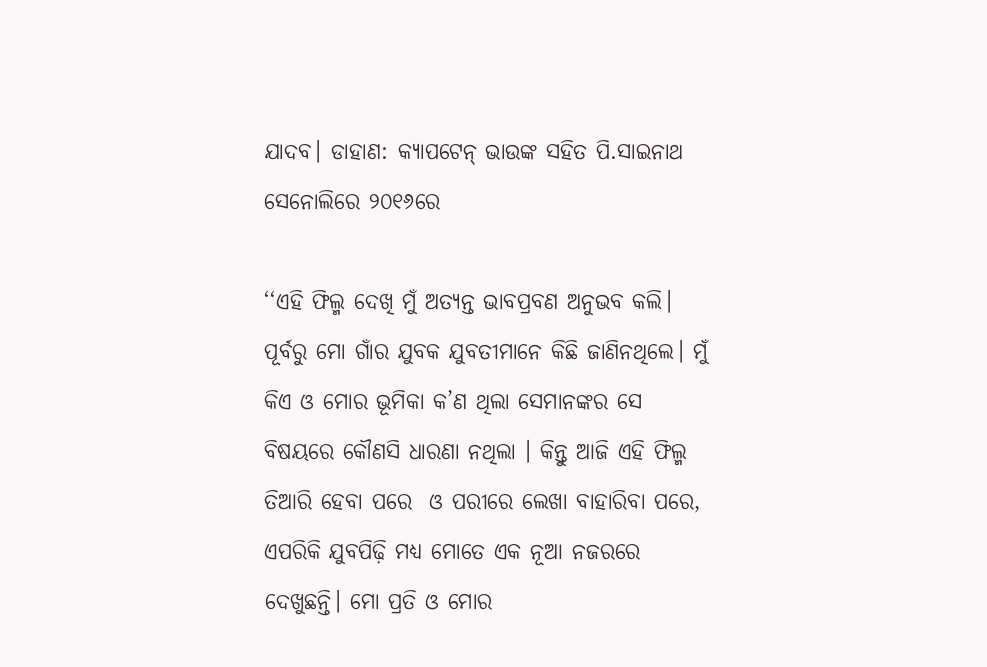ଯାଦବ। ଡାହାଣ: କ୍ୟାପଟେନ୍ ଭାଉଙ୍କ ସହିତ ପି.ସାଇନାଥ ସେନୋଲିରେ ୨୦୧୬ରେ

‘‘ଏହି ଫିଲ୍ମ ଦେଖି ମୁଁ ଅତ୍ୟନ୍ତ ଭାବପ୍ରବଣ ଅନୁଭବ କଲି। ପୂର୍ବରୁ ମୋ ଗାଁର ଯୁବକ ଯୁବତୀମାନେ କିଛି ଜାଣିନଥିଲେ। ମୁଁ କିଏ ଓ ମୋର ଭୂମିକା କ’ଣ ଥିଲା ସେମାନଙ୍କର ସେ ବିଷୟରେ କୌଣସି ଧାରଣା ନଥିଲା । କିନ୍ତୁ ଆଜି ଏହି ଫିଲ୍ମ ତିଆରି ହେବା ପରେ  ଓ ପରୀରେ ଲେଖା ବାହାରିବା ପରେ, ଏପରିକି ଯୁବପିଢ଼ି ମଧ୍ୟ ମୋତେ ଏକ ନୂଆ ନଜରରେ ଦେଖୁଛନ୍ତି। ମୋ ପ୍ରତି ଓ ମୋର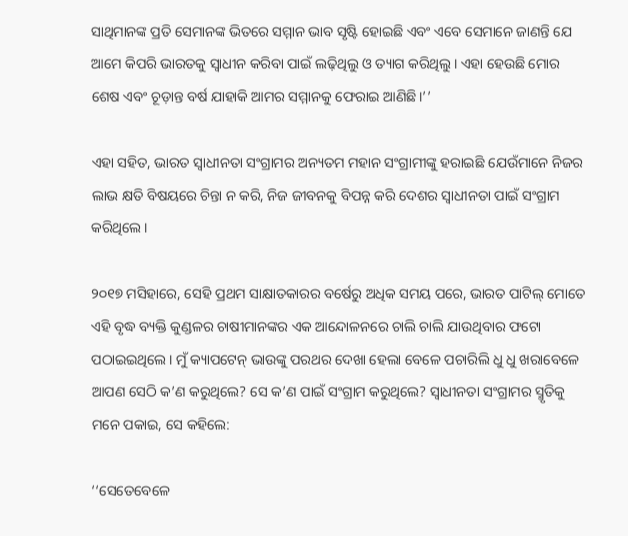ସାଥିମାନଙ୍କ ପ୍ରତି ସେମାନଙ୍କ ଭିତରେ ସମ୍ମାନ ଭାବ ସୃଷ୍ଟି ହୋଇଛି ଏବଂ ଏବେ ସେମାନେ ଜାଣନ୍ତି ଯେ ଆମେ କିପରି ଭାରତକୁ ସ୍ୱାଧୀନ କରିବା ପାଇଁ ଲଢ଼ିଥିଲୁ ଓ ତ୍ୟାଗ କରିଥିଲୁ। ଏହା ହେଉଛି ମୋର ଶେଷ ଏବଂ ଚୂଡ଼ାନ୍ତ ବର୍ଷ ଯାହାକି ଆମର ସମ୍ମାନକୁ ଫେରାଇ ଆଣିଛି।’’

ଏହା ସହିତ, ଭାରତ ସ୍ୱାଧୀନତା ସଂଗ୍ରାମର ଅନ୍ୟତମ ମହାନ ସଂଗ୍ରାମୀଙ୍କୁ ହରାଇଛି ଯେଉଁମାନେ ନିଜର ଲାଭ କ୍ଷତି ବିଷୟରେ ଚିନ୍ତା ନ କରି, ନିଜ ଜୀବନକୁ ବିପନ୍ନ କରି ଦେଶର ସ୍ୱାଧୀନତା ପାଇଁ ସଂଗ୍ରାମ କରିଥିଲେ।

୨୦୧୭ ମସିହାରେ, ସେହି ପ୍ରଥମ ସାକ୍ଷାତକାରର ବର୍ଷେରୁ ଅଧିକ ସମୟ ପରେ, ଭାରତ ପାଟିଲ୍ ମୋତେ ଏହି ବୃଦ୍ଧ ବ୍ୟକ୍ତି କୁଣ୍ଡଳର ଚାଷୀମାନଙ୍କର ଏକ ଆନ୍ଦୋଳନରେ ଚାଲି ଚାଲି ଯାଉଥିବାର ଫଟୋ ପଠାଇଇଥିଲେ। ମୁଁ କ୍ୟାପଟେନ୍ ଭାଉଙ୍କୁ ପରଥର ଦେଖା ହେଲା ବେଳେ ପଚାରିଲି ଧୁ ଧୁ ଖରାବେଳେ ଆପଣ ସେଠି କ’ଣ କରୁଥିଲେ? ସେ କ’ଣ ପାଇଁ ସଂଗ୍ରାମ କରୁଥିଲେ? ସ୍ୱାଧୀନତା ସଂଗ୍ରାମର ସ୍ମୃତିକୁ ମନେ ପକାଇ, ସେ କହିଲେ:

‘‘ସେତେବେଳେ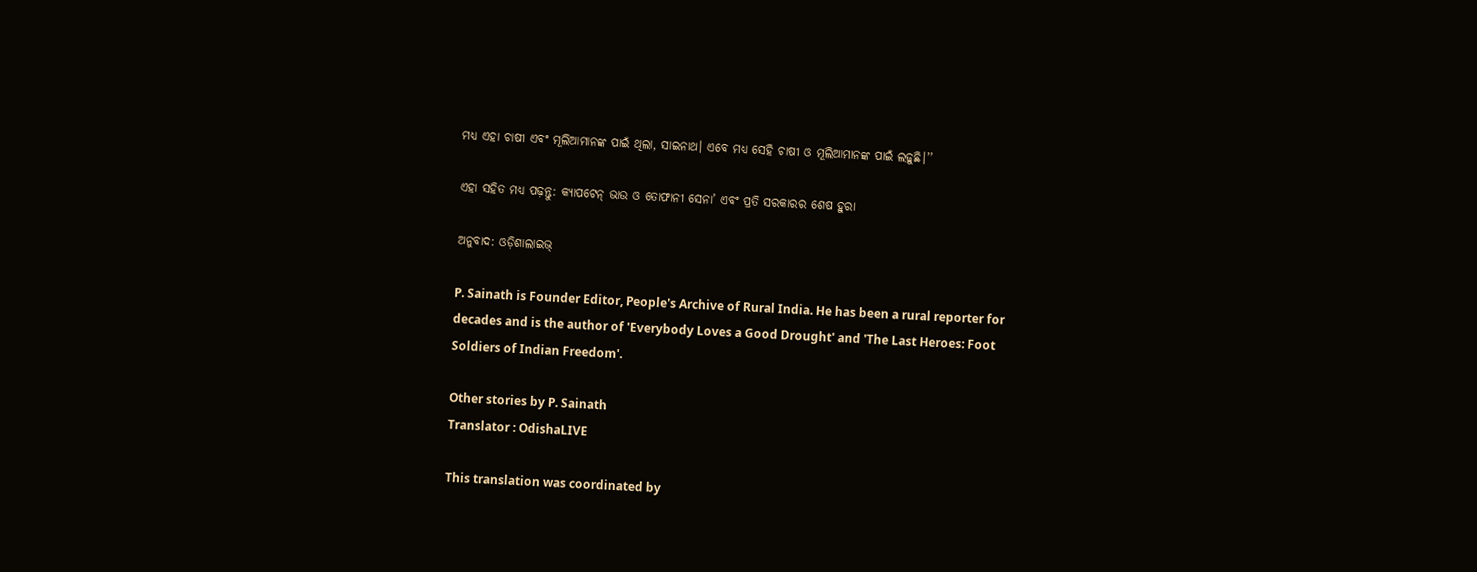ମଧ୍ୟ ଏହା ଚାଷୀ ଏବଂ ମୂଲିଆମାନଙ୍କ ପାଇଁ ଥିଲା, ସାଇନାଥ। ଏବେ ମଧ୍ୟ ସେହି ଚାଷୀ ଓ ମୂଲିଆମାନଙ୍କ ପାଇଁ ଲଢ଼ୁଛି।’’

ଏହା ସହିତ ମଧ୍ୟ ପଢ଼ନ୍ତୁ: କ୍ୟାପଟେନ୍ ଭାଉ ଓ ତୋଫାନୀ ସେନା’ ଏବଂ ପ୍ରତି ସରକାରର ଶେଷ ହୁରା

ଅନୁବାଦ: ଓଡ଼ିଶାଲାଇଭ୍‍

P. Sainath is Founder Editor, People's Archive of Rural India. He has been a rural reporter for decades and is the author of 'Everybody Loves a Good Drought' and 'The Last Heroes: Foot Soldiers of Indian Freedom'.

Other stories by P. Sainath
Translator : OdishaLIVE

This translation was coordinated by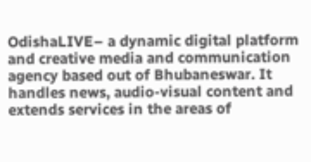OdishaLIVE– a dynamic digital platform and creative media and communication agency based out of Bhubaneswar. It handles news, audio-visual content and extends services in the areas of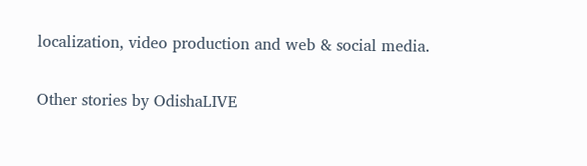localization, video production and web & social media.

Other stories by OdishaLIVE